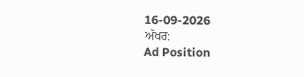16-09-2026
ਅੱਖਰ:
Ad Position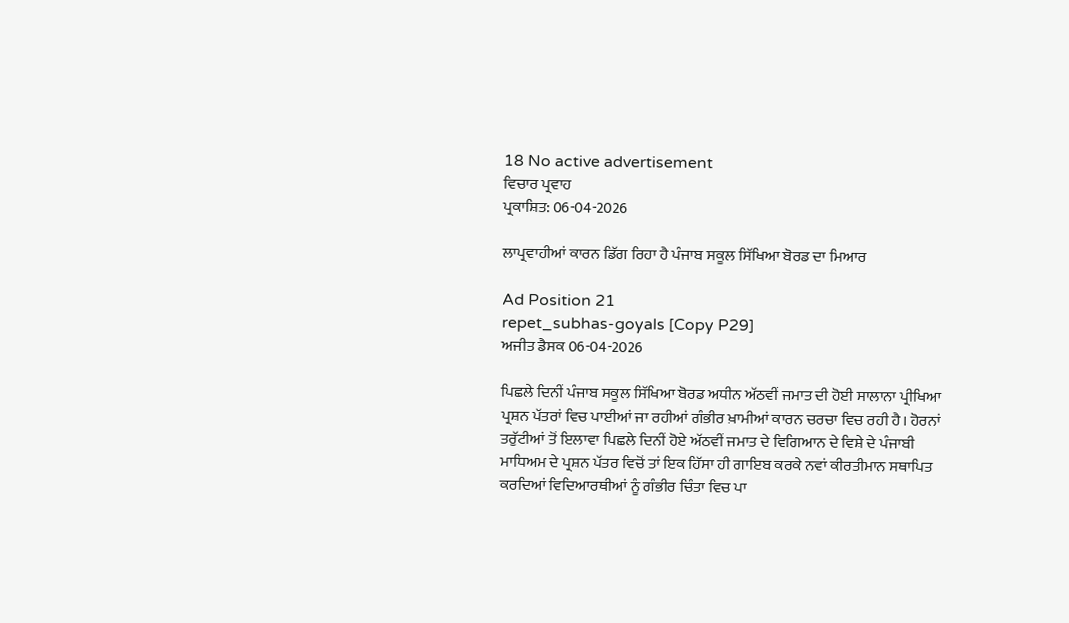18 No active advertisement
ਵਿਚਾਰ ਪ੍ਰਵਾਹ
ਪ੍ਰਕਾਸ਼ਿਤ: 06-04-2026

ਲਾਪ੍ਰਵਾਹੀਆਂ ਕਾਰਨ ਡਿੱਗ ਰਿਹਾ ਹੈ ਪੰਜਾਬ ਸਕੂਲ ਸਿੱਖਿਆ ਬੋਰਡ ਦਾ ਮਿਆਰ

Ad Position 21
repet_subhas-goyals [Copy P29]
ਅਜੀਤ ਡੈਸਕ 06-04-2026

ਪਿਛਲੇ ਦਿਨੀਂ ਪੰਜਾਬ ਸਕੂਲ ਸਿੱਖਿਆ ਬੋਰਡ ਅਧੀਨ ਅੱਠਵੀਂ ਜਮਾਤ ਦੀ ਹੋਈ ਸਾਲਾਨਾ ਪ੍ਰੀਖਿਆ ਪ੍ਰਸ਼ਨ ਪੱਤਰਾਂ ਵਿਚ ਪਾਈਆਂ ਜਾ ਰਹੀਆਂ ਗੰਭੀਰ ਖ਼ਾਮੀਆਂ ਕਾਰਨ ਚਰਚਾ ਵਿਚ ਰਹੀ ਹੈ। ਹੋਰਨਾਂ ਤਰੁੱਟੀਆਂ ਤੋਂ ਇਲਾਵਾ ਪਿਛਲੇ ਦਿਨੀਂ ਹੋਏ ਅੱਠਵੀਂ ਜਮਾਤ ਦੇ ਵਿਗਿਆਨ ਦੇ ਵਿਸ਼ੇ ਦੇ ਪੰਜਾਬੀ ਮਾਧਿਅਮ ਦੇ ਪ੍ਰਸ਼ਨ ਪੱਤਰ ਵਿਚੋਂ ਤਾਂ ਇਕ ਹਿੱਸਾ ਹੀ ਗਾਇਬ ਕਰਕੇ ਨਵਾਂ ਕੀਰਤੀਮਾਨ ਸਥਾਪਿਤ ਕਰਦਿਆਂ ਵਿਦਿਆਰਥੀਆਂ ਨੂੰ ਗੰਭੀਰ ਚਿੰਤਾ ਵਿਚ ਪਾ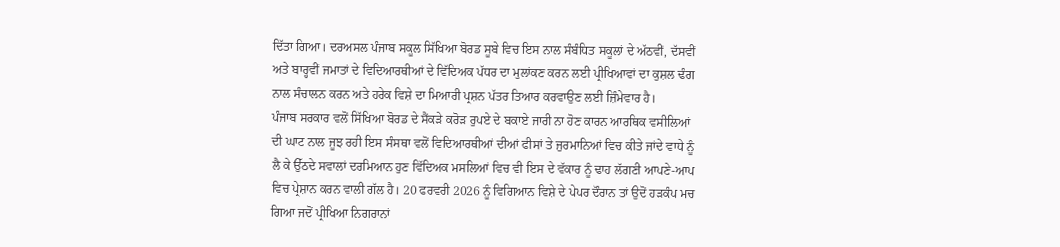ਦਿੱਤਾ ਗਿਆ। ਦਰਅਸਲ ਪੰਜਾਬ ਸਕੂਲ ਸਿੱਖਿਆ ਬੋਰਡ ਸੂਬੇ ਵਿਚ ਇਸ ਨਾਲ ਸੰਬੰਧਿਤ ਸਕੂਲਾਂ ਦੇ ਅੱਠਵੀਂ, ਦੱਸਵੀਂ ਅਤੇ ਬਾਰ੍ਹਵੀਂ ਜਮਾਤਾਂ ਦੇ ਵਿਦਿਆਰਥੀਆਂ ਦੇ ਵਿੱਦਿਅਕ ਪੱਧਰ ਦਾ ਮੁਲਾਂਕਣ ਕਰਨ ਲਈ ਪ੍ਰੀਖਿਆਵਾਂ ਦਾ ਕੁਸ਼ਲ ਢੰਗ ਨਾਲ ਸੰਚਾਲਨ ਕਰਨ ਅਤੇ ਹਰੇਕ ਵਿਸ਼ੇ ਦਾ ਮਿਆਰੀ ਪ੍ਰਸ਼ਨ ਪੱਤਰ ਤਿਆਰ ਕਰਵਾਉਣ ਲਈ ਜ਼ਿੰਮੇਵਾਰ ਹੈ।
ਪੰਜਾਬ ਸਰਕਾਰ ਵਲੋਂ ਸਿੱਖਿਆ ਬੋਰਡ ਦੇ ਸੈਂਕੜੇ ਕਰੋੜ ਰੁਪਏ ਦੇ ਬਕਾਏ ਜਾਰੀ ਨਾ ਹੋਣ ਕਾਰਨ ਆਰਥਿਕ ਵਸੀਲਿਆਂ ਦੀ ਘਾਟ ਨਾਲ ਜੂਝ ਰਹੀ ਇਸ ਸੰਸਥਾ ਵਲੋਂ ਵਿਦਿਆਰਥੀਆਂ ਦੀਆਂ ਫੀਸਾਂ ਤੇ ਜੁਰਮਾਨਿਆਂ ਵਿਚ ਕੀਤੇ ਜਾਂਦੇ ਵਾਧੇ ਨੂੰ ਲੈ ਕੇ ਉੱਠਦੇ ਸਵਾਲਾਂ ਦਰਮਿਆਨ ਹੁਣ ਵਿੱਦਿਅਕ ਮਸਲਿਆਂ ਵਿਚ ਵੀ ਇਸ ਦੇ ਵੱਕਾਰ ਨੂੰ ਢਾਹ ਲੱਗਣੀ ਆਪਣੇ-ਆਪ ਵਿਚ ਪ੍ਰੇਸ਼ਾਨ ਕਰਨ ਵਾਲੀ ਗੱਲ ਹੈ। 20 ਫਰਵਰੀ 2026 ਨੂੰ ਵਿਗਿਆਨ ਵਿਸ਼ੇ ਦੇ ਪੇਪਰ ਦੌਰਾਨ ਤਾਂ ਉਦੋਂ ਹੜਕੰਪ ਮਚ ਗਿਆ ਜਦੋਂ ਪ੍ਰੀਖਿਆ ਨਿਗਰਾਨਾਂ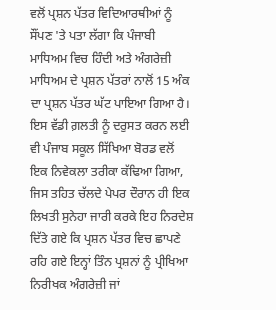ਵਲੋਂ ਪ੍ਰਸ਼ਨ ਪੱਤਰ ਵਿਦਿਆਰਥੀਆਂ ਨੂੰ ਸੌਂਪਣ 'ਤੇ ਪਤਾ ਲੱਗਾ ਕਿ ਪੰਜਾਬੀ ਮਾਧਿਅਮ ਵਿਚ ਹਿੰਦੀ ਅਤੇ ਅੰਗਰੇਜ਼ੀ ਮਾਧਿਅਮ ਦੇ ਪ੍ਰਸ਼ਨ ਪੱਤਰਾਂ ਨਾਲੋਂ 15 ਅੰਕ ਦਾ ਪ੍ਰਸ਼ਨ ਪੱਤਰ ਘੱਟ ਪਾਇਆ ਗਿਆ ਹੈ। ਇਸ ਵੱਡੀ ਗ਼ਲਤੀ ਨੂੰ ਦਰੁਸਤ ਕਰਨ ਲਈ ਵੀ ਪੰਜਾਬ ਸਕੂਲ ਸਿੱਖਿਆ ਬੋਰਡ ਵਲੋਂ ਇਕ ਨਿਵੇਕਲਾ ਤਰੀਕਾ ਕੱਢਿਆ ਗਿਆ, ਜਿਸ ਤਹਿਤ ਚੱਲਦੇ ਪੇਪਰ ਦੌਰਾਨ ਹੀ ਇਕ ਲਿਖਤੀ ਸੁਨੇਹਾ ਜਾਰੀ ਕਰਕੇ ਇਹ ਨਿਰਦੇਸ਼ ਦਿੱਤੇ ਗਏ ਕਿ ਪ੍ਰਸ਼ਨ ਪੱਤਰ ਵਿਚ ਛਾਪਣੇ ਰਹਿ ਗਏ ਇਨ੍ਹਾਂ ਤਿੰਨ ਪ੍ਰਸ਼ਨਾਂ ਨੂੰ ਪ੍ਰੀਖਿਆ ਨਿਰੀਖਕ ਅੰਗਰੇਜ਼ੀ ਜਾਂ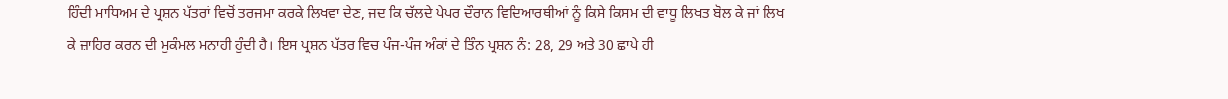ਹਿੰਦੀ ਮਾਧਿਅਮ ਦੇ ਪ੍ਰਸ਼ਨ ਪੱਤਰਾਂ ਵਿਚੋਂ ਤਰਜਮਾ ਕਰਕੇ ਲਿਖਵਾ ਦੇਣ, ਜਦ ਕਿ ਚੱਲਦੇ ਪੇਪਰ ਦੌਰਾਨ ਵਿਦਿਆਰਥੀਆਂ ਨੂੰ ਕਿਸੇ ਕਿਸਮ ਦੀ ਵਾਧੂ ਲਿਖਤ ਬੋਲ ਕੇ ਜਾਂ ਲਿਖ ਕੇ ਜ਼ਾਹਿਰ ਕਰਨ ਦੀ ਮੁਕੰਮਲ ਮਨਾਹੀ ਹੁੰਦੀ ਹੈ। ਇਸ ਪ੍ਰਸ਼ਨ ਪੱਤਰ ਵਿਚ ਪੰਜ-ਪੰਜ ਅੰਕਾਂ ਦੇ ਤਿੰਨ ਪ੍ਰਸ਼ਨ ਨੰ: 28, 29 ਅਤੇ 30 ਛਾਪੇ ਹੀ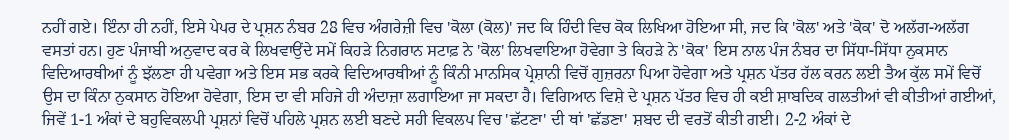ਨਹੀਂ ਗਏ। ਇੰਨਾ ਹੀ ਨਹੀਂ, ਇਸੇ ਪੇਪਰ ਦੇ ਪ੍ਰਸ਼ਨ ਨੰਬਰ 28 ਵਿਚ ਅੰਗਰੇਜ਼ੀ ਵਿਚ 'ਕੋਲਾ (ਕੋਲ)' ਜਦ ਕਿ ਹਿੰਦੀ ਵਿਚ ਕੋਕ ਲਿਖਿਆ ਹੋਇਆ ਸੀ, ਜਦ ਕਿ 'ਕੋਲ' ਅਤੇ 'ਕੋਕ' ਦੋ ਅਲੱਗ-ਅਲੱਗ ਵਸਤਾਂ ਹਨ। ਹੁਣ ਪੰਜਾਬੀ ਅਨੁਵਾਦ ਕਰ ਕੇ ਲਿਖਵਾਉਂਦੇ ਸਮੇਂ ਕਿਹੜੇ ਨਿਗਰਾਨ ਸਟਾਫ਼ ਨੇ 'ਕੋਲ' ਲਿਖਵਾਇਆ ਹੋਵੇਗਾ ਤੇ ਕਿਹੜੇ ਨੇ 'ਕੋਕ' ਇਸ ਨਾਲ ਪੰਜ ਨੰਬਰ ਦਾ ਸਿੱਧਾ-ਸਿੱਧਾ ਨੁਕਸਾਨ ਵਿਦਿਆਰਥੀਆਂ ਨੂੰ ਝੱਲਣਾ ਹੀ ਪਵੇਗਾ ਅਤੇ ਇਸ ਸਭ ਕਰਕੇ ਵਿਦਿਆਰਥੀਆਂ ਨੂੰ ਕਿੰਨੀ ਮਾਨਸਿਕ ਪ੍ਰੇਸ਼ਾਨੀ ਵਿਚੋਂ ਗੁਜ਼ਰਨਾ ਪਿਆ ਹੋਵੇਗਾ ਅਤੇ ਪ੍ਰਸ਼ਨ ਪੱਤਰ ਹੱਲ ਕਰਨ ਲਈ ਤੈਅ ਕੁੱਲ ਸਮੇਂ ਵਿਚੋਂ ਉਸ ਦਾ ਕਿੰਨਾ ਨੁਕਸਾਨ ਹੋਇਆ ਹੋਵੇਗਾ, ਇਸ ਦਾ ਵੀ ਸਹਿਜੇ ਹੀ ਅੰਦਾਜ਼ਾ ਲਗਾਇਆ ਜਾ ਸਕਦਾ ਹੈ। ਵਿਗਿਆਨ ਵਿਸ਼ੇ ਦੇ ਪ੍ਰਸ਼ਨ ਪੱਤਰ ਵਿਚ ਹੀ ਕਈ ਸ਼ਾਬਦਿਕ ਗਲਤੀਆਂ ਵੀ ਕੀਤੀਆਂ ਗਈਆਂ, ਜਿਵੇਂ 1-1 ਅੰਕਾਂ ਦੇ ਬਹੁਵਿਕਲਪੀ ਪ੍ਰਸ਼ਨਾਂ ਵਿਚੋਂ ਪਹਿਲੇ ਪ੍ਰਸ਼ਨ ਲਈ ਬਣਦੇ ਸਹੀ ਵਿਕਲਪ ਵਿਚ 'ਛੱਟਣਾ' ਦੀ ਥਾਂ 'ਛੱਡਣਾ' ਸ਼ਬਦ ਦੀ ਵਰਤੋਂ ਕੀਤੀ ਗਈ। 2-2 ਅੰਕਾਂ ਦੇ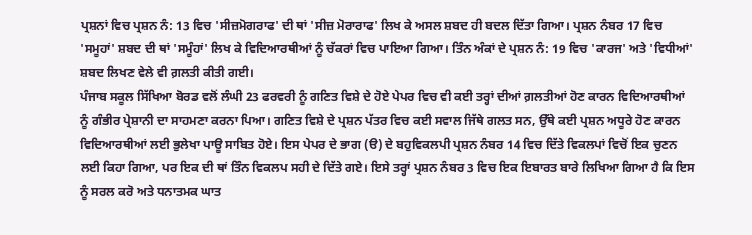ਪ੍ਰਸ਼ਨਾਂ ਵਿਚ ਪ੍ਰਸ਼ਨ ਨੰ: 13 ਵਿਚ 'ਸੀਜ਼ਮੋਗਰਾਫ' ਦੀ ਥਾਂ 'ਸੀਜ਼ ਮੋਰਾਰਾਫ' ਲਿਖ ਕੇ ਅਸਲ ਸ਼ਬਦ ਹੀ ਬਦਲ ਦਿੱਤਾ ਗਿਆ। ਪ੍ਰਸ਼ਨ ਨੰਬਰ 17 ਵਿਚ 'ਸਮੂਹਾਂ' ਸ਼ਬਦ ਦੀ ਥਾਂ 'ਸਮੂੰਹਾਂ' ਲਿਖ ਕੇ ਵਿਦਿਆਰਥੀਆਂ ਨੂੰ ਚੱਕਰਾਂ ਵਿਚ ਪਾਇਆ ਗਿਆ। ਤਿੰਨ ਅੰਕਾਂ ਦੇ ਪ੍ਰਸ਼ਨ ਨੰ: 19 ਵਿਚ 'ਕਾਰਜ' ਅਤੇ 'ਵਿਧੀਆਂ' ਸ਼ਬਦ ਲਿਖਣ ਵੇਲੇ ਵੀ ਗ਼ਲਤੀ ਕੀਤੀ ਗਈ।
ਪੰਜਾਬ ਸਕੂਲ ਸਿੱਖਿਆ ਬੋਰਡ ਵਲੋਂ ਲੰਘੀ 23 ਫਰਵਰੀ ਨੂੰ ਗਣਿਤ ਵਿਸ਼ੇ ਦੇ ਹੋਏ ਪੇਪਰ ਵਿਚ ਵੀ ਕਈ ਤਰ੍ਹਾਂ ਦੀਆਂ ਗ਼ਲਤੀਆਂ ਹੋਣ ਕਾਰਨ ਵਿਦਿਆਰਥੀਆਂ ਨੂੰ ਗੰਭੀਰ ਪ੍ਰੇਸ਼ਾਨੀ ਦਾ ਸਾਹਮਣਾ ਕਰਨਾ ਪਿਆ। ਗਣਿਤ ਵਿਸ਼ੇ ਦੇ ਪ੍ਰਸ਼ਨ ਪੱਤਰ ਵਿਚ ਕਈ ਸਵਾਲ ਜਿੱਥੇ ਗਲਤ ਸਨ, ਉੱਥੇ ਕਈ ਪ੍ਰਸ਼ਨ ਅਧੂਰੇ ਹੋਣ ਕਾਰਨ ਵਿਦਿਆਰਥੀਆਂ ਲਈ ਭੁਲੇਖਾ ਪਾਊ ਸਾਬਿਤ ਹੋਏ। ਇਸ ਪੇਪਰ ਦੇ ਭਾਗ (ੳ) ਦੇ ਬਹੁਵਿਕਲਪੀ ਪ੍ਰਸ਼ਨ ਨੰਬਰ 14 ਵਿਚ ਦਿੱਤੇ ਵਿਕਲਪਾਂ ਵਿਚੋਂ ਇਕ ਚੁਣਨ ਲਈ ਕਿਹਾ ਗਿਆ, ਪਰ ਇਕ ਦੀ ਥਾਂ ਤਿੰਨ ਵਿਕਲਪ ਸਹੀ ਦੇ ਦਿੱਤੇ ਗਏ। ਇਸੇ ਤਰ੍ਹਾਂ ਪ੍ਰਸ਼ਨ ਨੰਬਰ 3 ਵਿਚ ਇਕ ਇਬਾਰਤ ਬਾਰੇ ਲਿਖਿਆ ਗਿਆ ਹੈ ਕਿ ਇਸ ਨੂੰ ਸਰਲ ਕਰੋ ਅਤੇ ਧਨਾਤਮਕ ਘਾਤ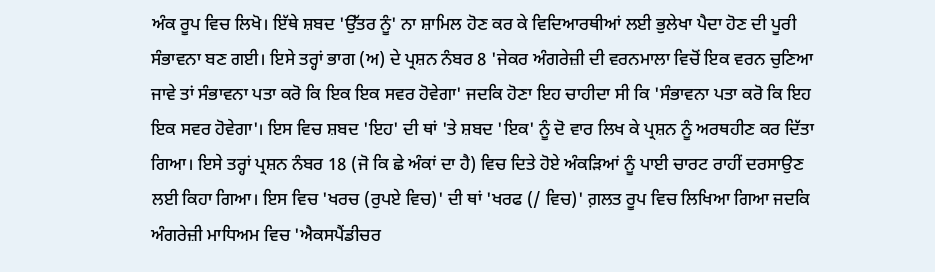ਅੰਕ ਰੂਪ ਵਿਚ ਲਿਖੋ। ਇੱਥੇ ਸ਼ਬਦ 'ਉੱਤਰ ਨੂੰ' ਨਾ ਸ਼ਾਮਿਲ ਹੋਣ ਕਰ ਕੇ ਵਿਦਿਆਰਥੀਆਂ ਲਈ ਭੁਲੇਖਾ ਪੈਦਾ ਹੋਣ ਦੀ ਪੂਰੀ ਸੰਭਾਵਨਾ ਬਣ ਗਈ। ਇਸੇ ਤਰ੍ਹਾਂ ਭਾਗ (ਅ) ਦੇ ਪ੍ਰਸ਼ਨ ਨੰਬਰ 8 'ਜੇਕਰ ਅੰਗਰੇਜ਼ੀ ਦੀ ਵਰਨਮਾਲਾ ਵਿਚੋਂ ਇਕ ਵਰਨ ਚੁਣਿਆ ਜਾਵੇ ਤਾਂ ਸੰਭਾਵਨਾ ਪਤਾ ਕਰੋ ਕਿ ਇਕ ਇਕ ਸਵਰ ਹੋਵੇਗਾ' ਜਦਕਿ ਹੋਣਾ ਇਹ ਚਾਹੀਦਾ ਸੀ ਕਿ 'ਸੰਭਾਵਨਾ ਪਤਾ ਕਰੋ ਕਿ ਇਹ ਇਕ ਸਵਰ ਹੋਵੇਗਾ'। ਇਸ ਵਿਚ ਸ਼ਬਦ 'ਇਹ' ਦੀ ਥਾਂ 'ਤੇ ਸ਼ਬਦ 'ਇਕ' ਨੂੰ ਦੋ ਵਾਰ ਲਿਖ ਕੇ ਪ੍ਰਸ਼ਨ ਨੂੰ ਅਰਥਹੀਣ ਕਰ ਦਿੱਤਾ ਗਿਆ। ਇਸੇ ਤਰ੍ਹਾਂ ਪ੍ਰਸ਼ਨ ਨੰਬਰ 18 (ਜੋ ਕਿ ਛੇ ਅੰਕਾਂ ਦਾ ਹੈ) ਵਿਚ ਦਿਤੇ ਹੋਏ ਅੰਕੜਿਆਂ ਨੂੰ ਪਾਈ ਚਾਰਟ ਰਾਹੀਂ ਦਰਸਾਉਣ ਲਈ ਕਿਹਾ ਗਿਆ। ਇਸ ਵਿਚ 'ਖਰਚ (ਰੁਪਏ ਵਿਚ)' ਦੀ ਥਾਂ 'ਖਰਫ (/ ਵਿਚ)' ਗ਼ਲਤ ਰੂਪ ਵਿਚ ਲਿਖਿਆ ਗਿਆ ਜਦਕਿ ਅੰਗਰੇਜ਼ੀ ਮਾਧਿਅਮ ਵਿਚ 'ਐਕਸਪੈਂਡੀਚਰ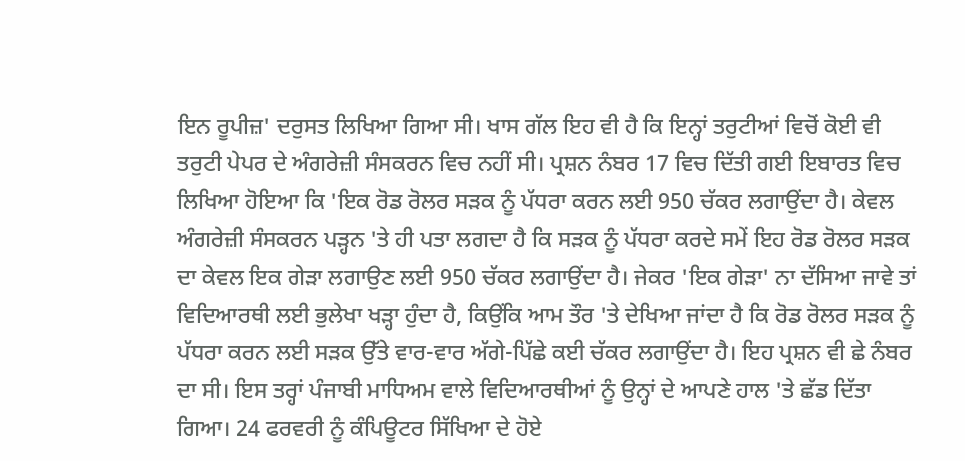ਇਨ ਰੂਪੀਜ਼' ਦਰੁਸਤ ਲਿਖਿਆ ਗਿਆ ਸੀ। ਖਾਸ ਗੱਲ ਇਹ ਵੀ ਹੈ ਕਿ ਇਨ੍ਹਾਂ ਤਰੁਟੀਆਂ ਵਿਚੋਂ ਕੋਈ ਵੀ ਤਰੁਟੀ ਪੇਪਰ ਦੇ ਅੰਗਰੇਜ਼ੀ ਸੰਸਕਰਨ ਵਿਚ ਨਹੀਂ ਸੀ। ਪ੍ਰਸ਼ਨ ਨੰਬਰ 17 ਵਿਚ ਦਿੱਤੀ ਗਈ ਇਬਾਰਤ ਵਿਚ ਲਿਖਿਆ ਹੋਇਆ ਕਿ 'ਇਕ ਰੋਡ ਰੋਲਰ ਸੜਕ ਨੂੰ ਪੱਧਰਾ ਕਰਨ ਲਈ 950 ਚੱਕਰ ਲਗਾਉਂਦਾ ਹੈ। ਕੇਵਲ ਅੰਗਰੇਜ਼ੀ ਸੰਸਕਰਨ ਪੜ੍ਹਨ 'ਤੇ ਹੀ ਪਤਾ ਲਗਦਾ ਹੈ ਕਿ ਸੜਕ ਨੂੰ ਪੱਧਰਾ ਕਰਦੇ ਸਮੇਂ ਇਹ ਰੋਡ ਰੋਲਰ ਸੜਕ ਦਾ ਕੇਵਲ ਇਕ ਗੇੜਾ ਲਗਾਉਣ ਲਈ 950 ਚੱਕਰ ਲਗਾਉਂਦਾ ਹੈ। ਜੇਕਰ 'ਇਕ ਗੇੜਾ' ਨਾ ਦੱਸਿਆ ਜਾਵੇ ਤਾਂ ਵਿਦਿਆਰਥੀ ਲਈ ਭੁਲੇਖਾ ਖੜ੍ਹਾ ਹੁੰਦਾ ਹੈ, ਕਿਉਂਕਿ ਆਮ ਤੌਰ 'ਤੇ ਦੇਖਿਆ ਜਾਂਦਾ ਹੈ ਕਿ ਰੋਡ ਰੋਲਰ ਸੜਕ ਨੂੰ ਪੱਧਰਾ ਕਰਨ ਲਈ ਸੜਕ ਉੱਤੇ ਵਾਰ-ਵਾਰ ਅੱਗੇ-ਪਿੱਛੇ ਕਈ ਚੱਕਰ ਲਗਾਉਂਦਾ ਹੈ। ਇਹ ਪ੍ਰਸ਼ਨ ਵੀ ਛੇ ਨੰਬਰ ਦਾ ਸੀ। ਇਸ ਤਰ੍ਹਾਂ ਪੰਜਾਬੀ ਮਾਧਿਅਮ ਵਾਲੇ ਵਿਦਿਆਰਥੀਆਂ ਨੂੰ ਉਨ੍ਹਾਂ ਦੇ ਆਪਣੇ ਹਾਲ 'ਤੇ ਛੱਡ ਦਿੱਤਾ ਗਿਆ। 24 ਫਰਵਰੀ ਨੂੰ ਕੰਪਿਊਟਰ ਸਿੱਖਿਆ ਦੇ ਹੋਏ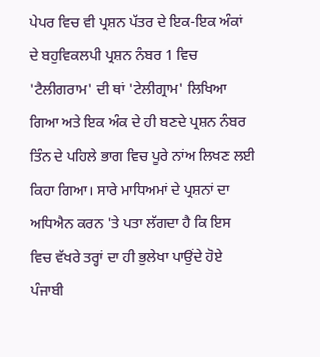ਪੇਪਰ ਵਿਚ ਵੀ ਪ੍ਰਸ਼ਨ ਪੱਤਰ ਦੇ ਇਕ-ਇਕ ਅੰਕਾਂ ਦੇ ਬਹੁਵਿਕਲਪੀ ਪ੍ਰਸ਼ਨ ਨੰਬਰ 1 ਵਿਚ 'ਟੈਲੀਗਰਾਮ' ਦੀ ਥਾਂ 'ਟੇਲੀਗ੍ਰਾਮ' ਲਿਖਿਆ ਗਿਆ ਅਤੇ ਇਕ ਅੰਕ ਦੇ ਹੀ ਬਣਦੇ ਪ੍ਰਸ਼ਨ ਨੰਬਰ ਤਿੰਨ ਦੇ ਪਹਿਲੇ ਭਾਗ ਵਿਚ ਪੂਰੇ ਨਾਂਅ ਲਿਖਣ ਲਈ ਕਿਹਾ ਗਿਆ। ਸਾਰੇ ਮਾਧਿਅਮਾਂ ਦੇ ਪ੍ਰਸ਼ਨਾਂ ਦਾ ਅਧਿਐਨ ਕਰਨ 'ਤੇ ਪਤਾ ਲੱਗਦਾ ਹੈ ਕਿ ਇਸ ਵਿਚ ਵੱਖਰੇ ਤਰ੍ਹਾਂ ਦਾ ਹੀ ਭੁਲੇਖਾ ਪਾਉਂਦੇ ਹੋਏ ਪੰਜਾਬੀ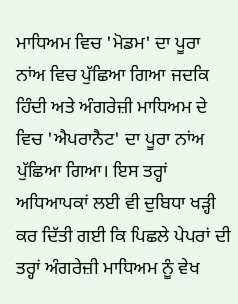ਮਾਧਿਅਮ ਵਿਚ 'ਮੋਡਮ' ਦਾ ਪੂਰਾ ਨਾਂਅ ਵਿਚ ਪੁੱਛਿਆ ਗਿਆ ਜਦਕਿ ਹਿੰਦੀ ਅਤੇ ਅੰਗਰੇਜ਼ੀ ਮਾਧਿਅਮ ਦੇ ਵਿਚ 'ਐਪਰਾਨੈਟ' ਦਾ ਪੂਰਾ ਨਾਂਅ ਪੁੱਛਿਆ ਗਿਆ। ਇਸ ਤਰ੍ਹਾਂ ਅਧਿਆਪਕਾਂ ਲਈ ਵੀ ਦੁਬਿਧਾ ਖੜ੍ਹੀ ਕਰ ਦਿੱਤੀ ਗਈ ਕਿ ਪਿਛਲੇ ਪੇਪਰਾਂ ਦੀ ਤਰ੍ਹਾਂ ਅੰਗਰੇਜ਼ੀ ਮਾਧਿਅਮ ਨੂੰ ਵੇਖ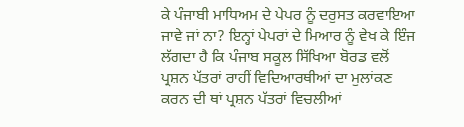ਕੇ ਪੰਜਾਬੀ ਮਾਧਿਅਮ ਦੇ ਪੇਪਰ ਨੂੰ ਦਰੁਸਤ ਕਰਵਾਇਆ ਜਾਵੇ ਜਾਂ ਨਾ? ਇਨ੍ਹਾਂ ਪੇਪਰਾਂ ਦੇ ਮਿਆਰ ਨੂੰ ਵੇਖ ਕੇ ਇੰਜ ਲੱਗਦਾ ਹੈ ਕਿ ਪੰਜਾਬ ਸਕੂਲ ਸਿੱਖਿਆ ਬੋਰਡ ਵਲੋਂ ਪ੍ਰਸ਼ਨ ਪੱਤਰਾਂ ਰਾਹੀਂ ਵਿਦਿਆਰਥੀਆਂ ਦਾ ਮੁਲਾਂਕਣ ਕਰਨ ਦੀ ਥਾਂ ਪ੍ਰਸ਼ਨ ਪੱਤਰਾਂ ਵਿਚਲੀਆਂ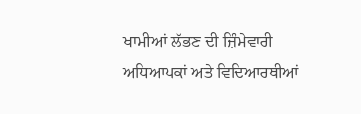ਖਾਮੀਆਂ ਲੱਭਣ ਦੀ ਜ਼ਿੰਮੇਵਾਰੀ ਅਧਿਆਪਕਾਂ ਅਤੇ ਵਿਦਿਆਰਥੀਆਂ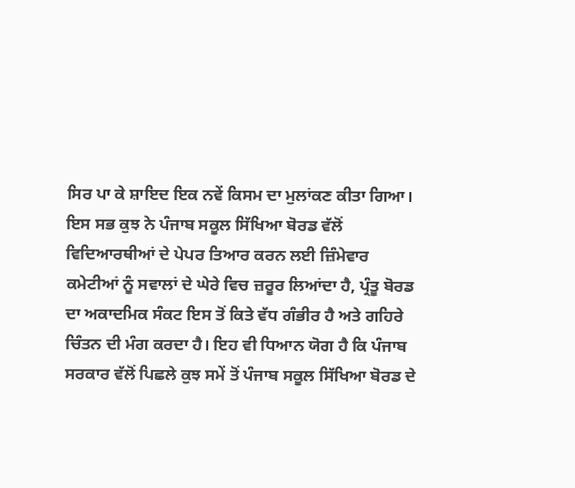ਸਿਰ ਪਾ ਕੇ ਸ਼ਾਇਦ ਇਕ ਨਵੇਂ ਕਿਸਮ ਦਾ ਮੁਲਾਂਕਣ ਕੀਤਾ ਗਿਆ।
ਇਸ ਸਭ ਕੁਝ ਨੇ ਪੰਜਾਬ ਸਕੂਲ ਸਿੱਖਿਆ ਬੋਰਡ ਵੱਲੋਂ ਵਿਦਿਆਰਥੀਆਂ ਦੇ ਪੇਪਰ ਤਿਆਰ ਕਰਨ ਲਈ ਜ਼ਿੰਮੇਵਾਰ ਕਮੇਟੀਆਂ ਨੂੰ ਸਵਾਲਾਂ ਦੇ ਘੇਰੇ ਵਿਚ ਜ਼ਰੂਰ ਲਿਆਂਦਾ ਹੈ, ਪ੍ਰੰਤੂ ਬੋਰਡ ਦਾ ਅਕਾਦਮਿਕ ਸੰਕਟ ਇਸ ਤੋਂ ਕਿਤੇ ਵੱਧ ਗੰਭੀਰ ਹੈ ਅਤੇ ਗਹਿਰੇ ਚਿੰਤਨ ਦੀ ਮੰਗ ਕਰਦਾ ਹੈ। ਇਹ ਵੀ ਧਿਆਨ ਯੋਗ ਹੈ ਕਿ ਪੰਜਾਬ ਸਰਕਾਰ ਵੱਲੋਂ ਪਿਛਲੇ ਕੁਝ ਸਮੇਂ ਤੋਂ ਪੰਜਾਬ ਸਕੂਲ ਸਿੱਖਿਆ ਬੋਰਡ ਦੇ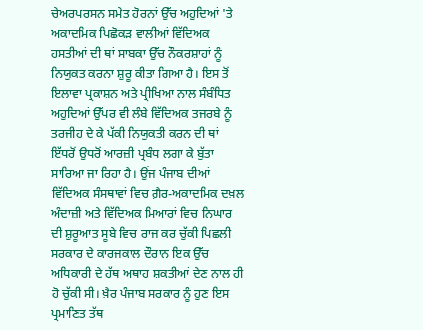ਚੇਅਰਪਰਸਨ ਸਮੇਤ ਹੋਰਨਾਂ ਉੱਚ ਅਹੁਦਿਆਂ 'ਤੇ ਅਕਾਦਮਿਕ ਪਿਛੋਕੜ ਵਾਲੀਆਂ ਵਿੱਦਿਅਕ ਹਸਤੀਆਂ ਦੀ ਥਾਂ ਸਾਬਕਾ ਉੱਚ ਨੌਕਰਸ਼ਾਹਾਂ ਨੂੰ ਨਿਯੁਕਤ ਕਰਨਾ ਸ਼ੁਰੂ ਕੀਤਾ ਗਿਆ ਹੈ। ਇਸ ਤੋਂ ਇਲਾਵਾ ਪ੍ਰਕਾਸ਼ਨ ਅਤੇ ਪ੍ਰੀਖਿਆ ਨਾਲ ਸੰਬੰਧਿਤ ਅਹੁਦਿਆਂ ਉੱਪਰ ਵੀ ਲੰਬੇ ਵਿੱਦਿਅਕ ਤਜਰਬੇ ਨੂੰ ਤਰਜੀਹ ਦੇ ਕੇ ਪੱਕੀ ਨਿਯੁਕਤੀ ਕਰਨ ਦੀ ਥਾਂ ਇੱਧਰੋਂ ਉਧਰੋਂ ਆਰਜ਼ੀ ਪ੍ਰਬੰਧ ਲਗਾ ਕੇ ਬੁੱਤਾ ਸਾਰਿਆ ਜਾ ਰਿਹਾ ਹੈ। ਉਂਜ ਪੰਜਾਬ ਦੀਆਂ ਵਿੱਦਿਅਕ ਸੰਸਥਾਵਾਂ ਵਿਚ ਗ਼ੈਰ-ਅਕਾਦਮਿਕ ਦਖ਼ਲ ਅੰਦਾਜ਼ੀ ਅਤੇ ਵਿੱਦਿਅਕ ਮਿਆਰਾਂ ਵਿਚ ਨਿਘਾਰ ਦੀ ਸ਼ੁਰੂਆਤ ਸੂਬੇ ਵਿਚ ਰਾਜ ਕਰ ਚੁੱਕੀ ਪਿਛਲੀ ਸਰਕਾਰ ਦੇ ਕਾਰਜਕਾਲ ਦੌਰਾਨ ਇਕ ਉੱਚ ਅਧਿਕਾਰੀ ਦੇ ਹੱਥ ਅਥਾਹ ਸ਼ਕਤੀਆਂ ਦੇਣ ਨਾਲ ਹੀ ਹੋ ਚੁੱਕੀ ਸੀ। ਖ਼ੈਰ ਪੰਜਾਬ ਸਰਕਾਰ ਨੂੰ ਹੁਣ ਇਸ ਪ੍ਰਮਾਣਿਤ ਤੱਥ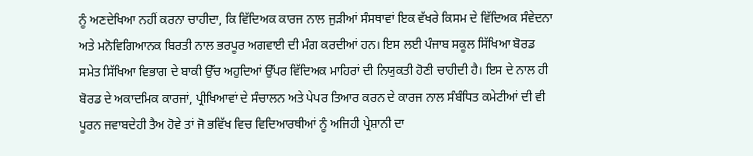ਨੂੰ ਅਣਦੇਖਿਆ ਨਹੀਂ ਕਰਨਾ ਚਾਹੀਦਾ, ਕਿ ਵਿੱਦਿਅਕ ਕਾਰਜ ਨਾਲ ਜੁੜੀਆਂ ਸੰਸਥਾਵਾਂ ਇਕ ਵੱਖਰੇ ਕਿਸਮ ਦੇ ਵਿੱਦਿਅਕ ਸੰਵੇਦਨਾ ਅਤੇ ਮਨੋਵਿਗਿਆਨਕ ਬਿਰਤੀ ਨਾਲ ਭਰਪੂਰ ਅਗਵਾਈ ਦੀ ਮੰਗ ਕਰਦੀਆਂ ਹਨ। ਇਸ ਲਈ ਪੰਜਾਬ ਸਕੂਲ ਸਿੱਖਿਆ ਬੋਰਡ ਸਮੇਤ ਸਿੱਖਿਆ ਵਿਭਾਗ ਦੇ ਬਾਕੀ ਉੱਚ ਅਹੁਦਿਆਂ ਉੱਪਰ ਵਿੱਦਿਅਕ ਮਾਹਿਰਾਂ ਦੀ ਨਿਯੁਕਤੀ ਹੋਣੀ ਚਾਹੀਦੀ ਹੈ। ਇਸ ਦੇ ਨਾਲ ਹੀ ਬੋਰਡ ਦੇ ਅਕਾਦਮਿਕ ਕਾਰਜਾਂ, ਪ੍ਰੀਖਿਆਵਾਂ ਦੇ ਸੰਚਾਲਨ ਅਤੇ ਪੇਪਰ ਤਿਆਰ ਕਰਨ ਦੇ ਕਾਰਜ ਨਾਲ ਸੰਬੰਧਿਤ ਕਮੇਟੀਆਂ ਦੀ ਵੀ ਪੂਰਨ ਜਵਾਬਦੇਹੀ ਤੈਅ ਹੋਵੇ ਤਾਂ ਜੋ ਭਵਿੱਖ ਵਿਚ ਵਿਦਿਆਰਥੀਆਂ ਨੂੰ ਅਜਿਹੀ ਪ੍ਰੇਸ਼ਾਨੀ ਦਾ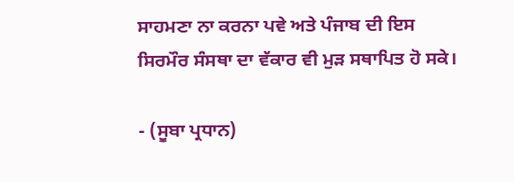ਸਾਹਮਣਾ ਨਾ ਕਰਨਾ ਪਵੇ ਅਤੇ ਪੰਜਾਬ ਦੀ ਇਸ ਸਿਰਮੌਰ ਸੰਸਥਾ ਦਾ ਵੱਕਾਰ ਵੀ ਮੁੜ ਸਥਾਪਿਤ ਹੋ ਸਕੇ।

- (ਸੂਬਾ ਪ੍ਰਧਾਨ)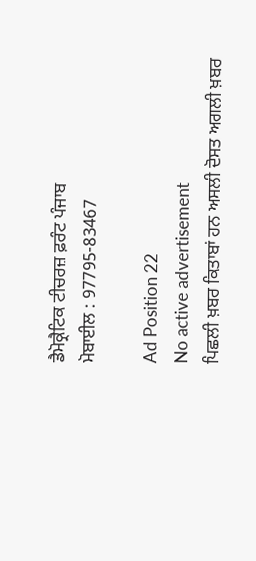ਡੈਮੋਕ੍ਰੈਟਿਕ ਟੀਚਰਜ਼ ਫ਼ਰੰਟ ਪੰਜਾਬ
ਮੋਬਾਈਲ : 97795-83467

Ad Position 22
No active advertisement
ਪਿਛਲੀ ਖ਼ਬਰ ਕਿਤਾਬਾਂ ਹਨ ਅਸਲੀ ਦੋਸਤ ਅਗਲੀ ਖ਼ਬਰ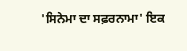'ਸਿਨੇਮਾ ਦਾ ਸਫ਼ਰਨਾਮਾ' ਇਕ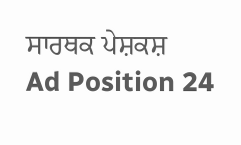ਸਾਰਥਕ ਪੇਸ਼ਕਸ਼
Ad Position 24